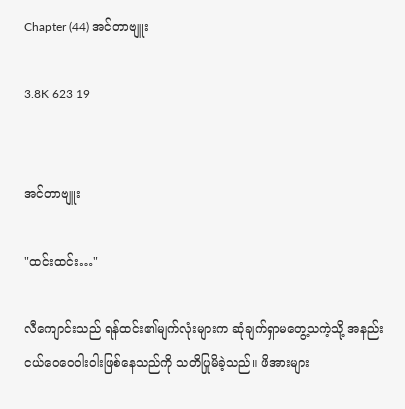Chapter (44) အင်တာဗျူး

3.8K 623 19


အင်တာဗျူး

"ထင်းထင်း…"

လီကျောင်းသည် ရန်ထင်း၏မျက်လုံးများက ဆုံချက်ရှာမတွေ့သကဲ့သို့ အနည်းငယ်ဝေဝေဝါးဝါးဖြစ်နေသည်ကို သတိပြုမိခဲ့သည်။ ဖိအားများ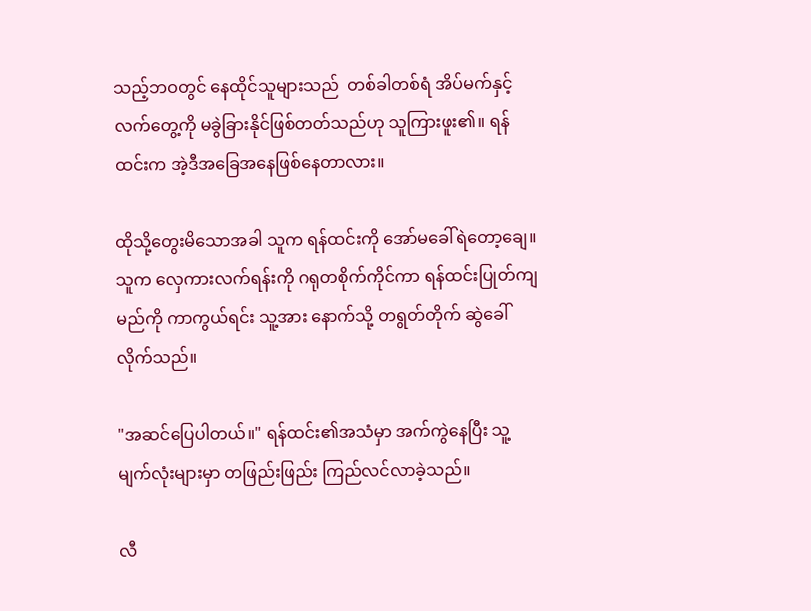သည့်ဘဝတွင် နေထိုင်သူများသည်  တစ်ခါတစ်ရံ အိပ်မက်နှင့် လက်တွေ့ကို မခွဲခြားနိုင်ဖြစ်တတ်သည်ဟု သူကြားဖူး၏။ ရန်ထင်းက အဲ့ဒီအခြေအနေဖြစ်နေတာလား။

ထိုသို့တွေးမိသောအခါ သူက ရန်ထင်းကို အော်မခေါ်ရဲတော့ချေ။ သူက လှေကားလက်ရန်းကို ဂရုတစိုက်ကိုင်ကာ ရန်ထင်းပြုတ်ကျမည်ကို ကာကွယ်ရင်း သူ့အား နောက်သို့ တရွတ်တိုက် ဆွဲခေါ်လိုက်သည်။

"အဆင်ပြေပါတယ်။" ရန်ထင်း၏အသံမှာ အက်ကွဲနေပြီး သူ့မျက်လုံးများမှာ တဖြည်းဖြည်း ကြည်လင်လာခဲ့သည်။

လီ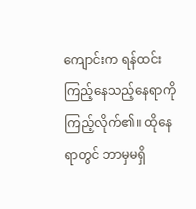ကျောင်းက ရန်ထင်း ကြည့်နေသည့်နေရာကို ကြည့်လိုက်၏။ ထိုနေရာတွင် ဘာမှမရှိ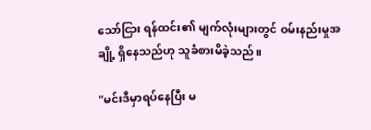သော်ငြား ရန်ထင်း၏ မျက်လုံးများတွင် ဝမ်းနည်းမှုအချို့ ရှိနေသည်ဟု သူခံစားမိခဲ့သည်။

"မင်းဒီမှာရပ်နေပြီး မ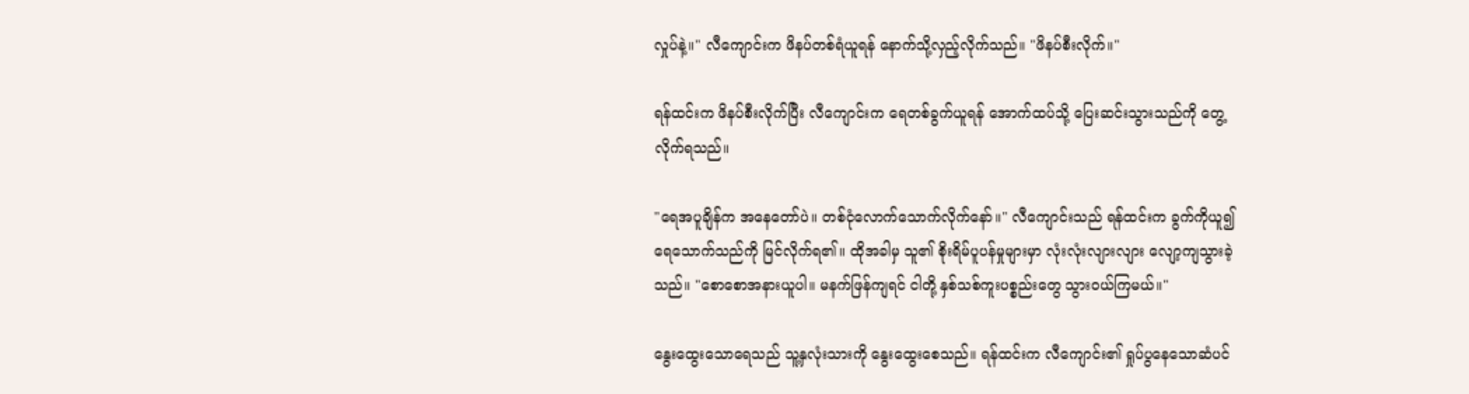လှုပ်နဲ့။" လီကျောင်းက ဖိနပ်တစ်ရံယူရန် နောက်သို့လှည့်လိုက်သည်။ "ဖိနပ်စီးလိုက်။"

ရန်ထင်းက ဖိနပ်စီးလိုက်ပြီး လီကျောင်းက ရေတစ်ခွက်ယူရန် အောက်ထပ်သို့ ပြေးဆင်းသွားသည်ကို တွေ့လိုက်ရသည်။

"ရေအပူချိန်က အနေတော်ပဲ။ တစ်ငုံလောက်သောက်လိုက်နော်။" လီကျောင်းသည် ရန်ထင်းက ခွက်ကိုယူ၍ ရေသောက်သည်ကို မြင်လိုက်ရ၏။ ထိုအခါမှ သူ၏ စိုးရိမ်ပူပန်မှုများမှာ လုံးလုံးလျားလျား လျော့ကျသွားခဲ့သည်။ "စောစောအနားယူပါ။ မနက်ဖြန်ကျရင် ငါတို့ နှစ်သစ်ကူးပစ္စည်းတွေ သွားဝယ်ကြမယ်။"

နွေးထွေးသောရေသည် သူ့နှလုံးသားကို နွေးထွေးစေသည်။ ရန်ထင်းက လီကျောင်း၏ ရှုပ်ပွနေသောဆံပင်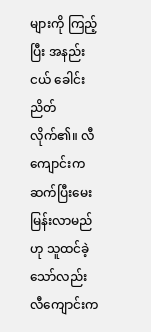များကို ကြည့်ပြီး အနည်းငယ် ခေါင်းညိတ်လိုက်၏။ လီကျောင်းက ဆက်ပြီးမေးမြန်းလာမည်ဟု သူထင်ခဲ့သော်လည်း လီကျောင်းက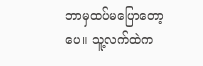ဘာမှထပ်မပြောတော့ပေ။ သူ့လက်ထဲက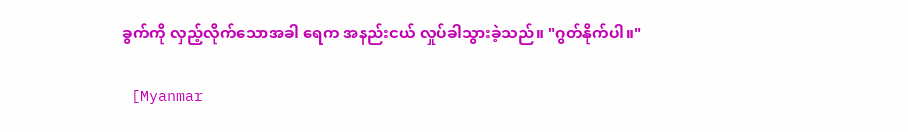ခွက်ကို လှည့်လိုက်သောအခါ ရေက အနည်းငယ် လှုပ်ခါသွားခဲ့သည်။ "ဂွတ်နိုက်ပါ။"

 [Myanmar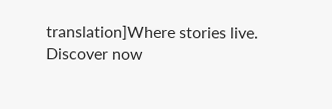translation]Where stories live. Discover now